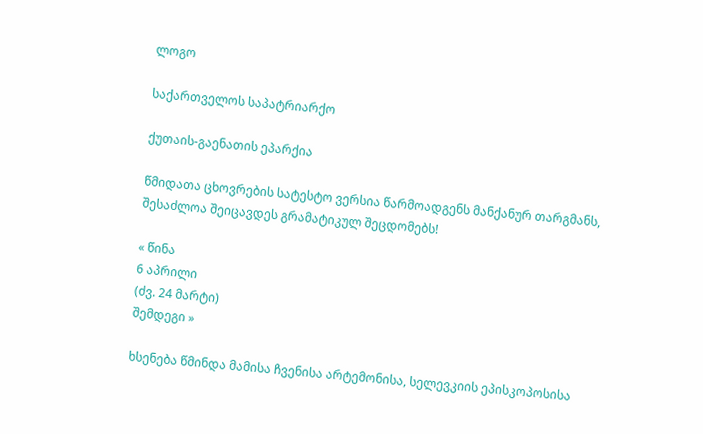ლოგო

საქართველოს საპატრიარქო

ქუთაის-გაენათის ეპარქია

წმიდათა ცხოვრების სატესტო ვერსია წარმოადგენს მანქანურ თარგმანს, შესაძლოა შეიცავდეს გრამატიკულ შეცდომებს!

« წინა
6 აპრილი
(ძვ. 24 მარტი)
შემდეგი »

ხსენება წმინდა მამისა ჩვენისა არტემონისა, სელევკიის ეპისკოპოსისა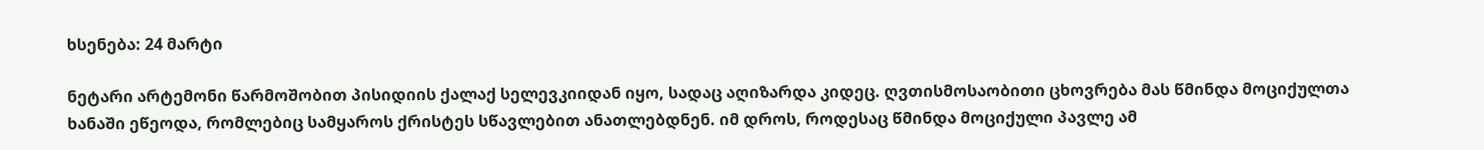ხსენება: 24 მარტი

ნეტარი არტემონი წარმოშობით პისიდიის ქალაქ სელევკიიდან იყო, სადაც აღიზარდა კიდეც. ღვთისმოსაობითი ცხოვრება მას წმინდა მოციქულთა ხანაში ეწეოდა, რომლებიც სამყაროს ქრისტეს სწავლებით ანათლებდნენ. იმ დროს, როდესაც წმინდა მოციქული პავლე ამ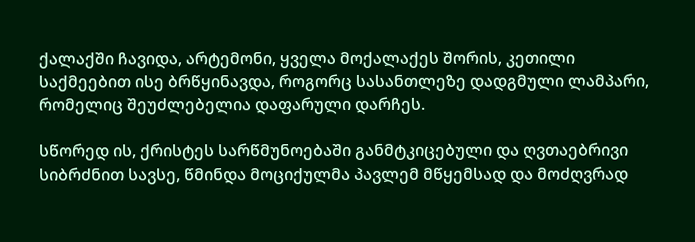ქალაქში ჩავიდა, არტემონი, ყველა მოქალაქეს შორის, კეთილი საქმეებით ისე ბრწყინავდა, როგორც სასანთლეზე დადგმული ლამპარი, რომელიც შეუძლებელია დაფარული დარჩეს.

სწორედ ის, ქრისტეს სარწმუნოებაში განმტკიცებული და ღვთაებრივი სიბრძნით სავსე, წმინდა მოციქულმა პავლემ მწყემსად და მოძღვრად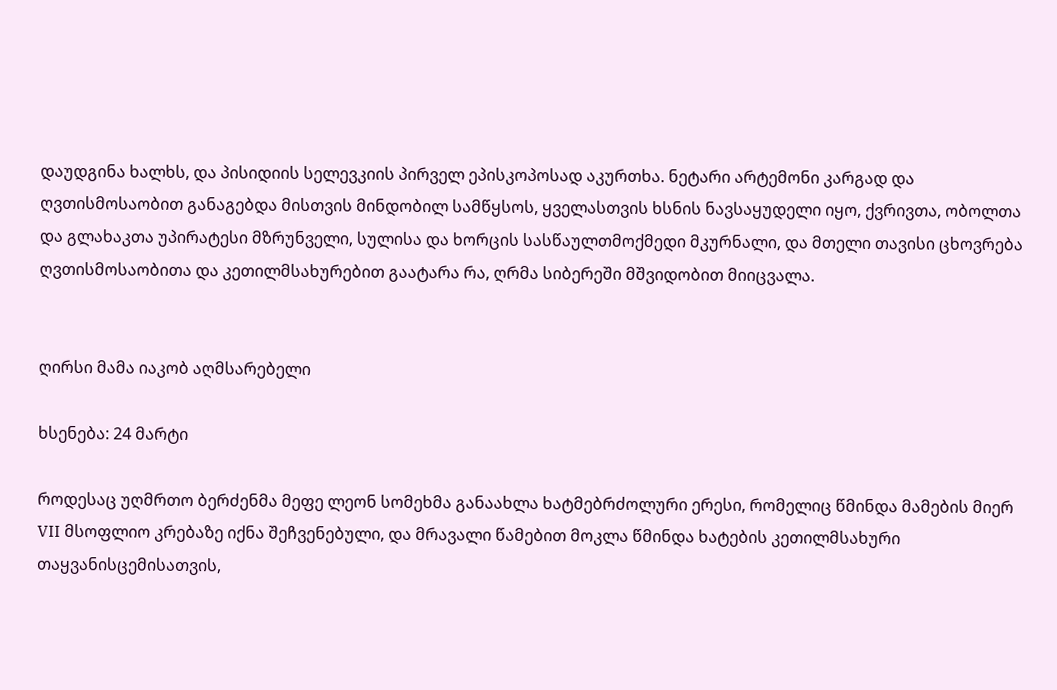დაუდგინა ხალხს, და პისიდიის სელევკიის პირველ ეპისკოპოსად აკურთხა. ნეტარი არტემონი კარგად და ღვთისმოსაობით განაგებდა მისთვის მინდობილ სამწყსოს, ყველასთვის ხსნის ნავსაყუდელი იყო, ქვრივთა, ობოლთა და გლახაკთა უპირატესი მზრუნველი, სულისა და ხორცის სასწაულთმოქმედი მკურნალი, და მთელი თავისი ცხოვრება ღვთისმოსაობითა და კეთილმსახურებით გაატარა რა, ღრმა სიბერეში მშვიდობით მიიცვალა.


ღირსი მამა იაკობ აღმსარებელი

ხსენება: 24 მარტი

როდესაც უღმრთო ბერძენმა მეფე ლეონ სომეხმა განაახლა ხატმებრძოლური ერესი, რომელიც წმინდა მამების მიერ VII მსოფლიო კრებაზე იქნა შეჩვენებული, და მრავალი წამებით მოკლა წმინდა ხატების კეთილმსახური თაყვანისცემისათვის,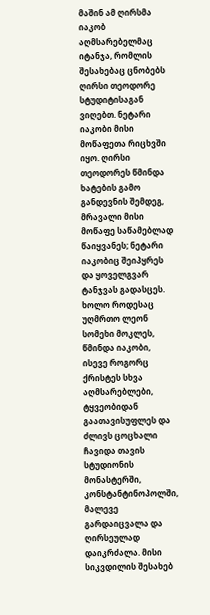მაშინ ამ ღირსმა იაკობ აღმსარებელმაც იტანჯა, რომლის შესახებაც ცნობებს ღირსი თეოდორე სტუდიტისაგან ვიღებთ. ნეტარი იაკობი მისი მოწაფეთა რიცხვში იყო. ღირსი თეოდორეს წმინდა ხატების გამო განდევნის შემდეგ, მრავალი მისი მოწაფე საწამებლად წაიყვანეს; ნეტარი იაკობიც შეიპყრეს და ყოველგვარ ტანჯვას გადასცეს. ხოლო როდესაც უღმრთო ლეონ სომეხი მოკლეს, წმინდა იაკობი, ისევე როგორც ქრისტეს სხვა აღმსარებლები, ტყვეობიდან გაათავისუფლეს და ძლივს ცოცხალი ჩავიდა თავის სტუდიონის მონასტერში, კონსტანტინოპოლში, მალევე გარდაიცვალა და ღირსეულად დაიკრძალა. მისი სიკვდილის შესახებ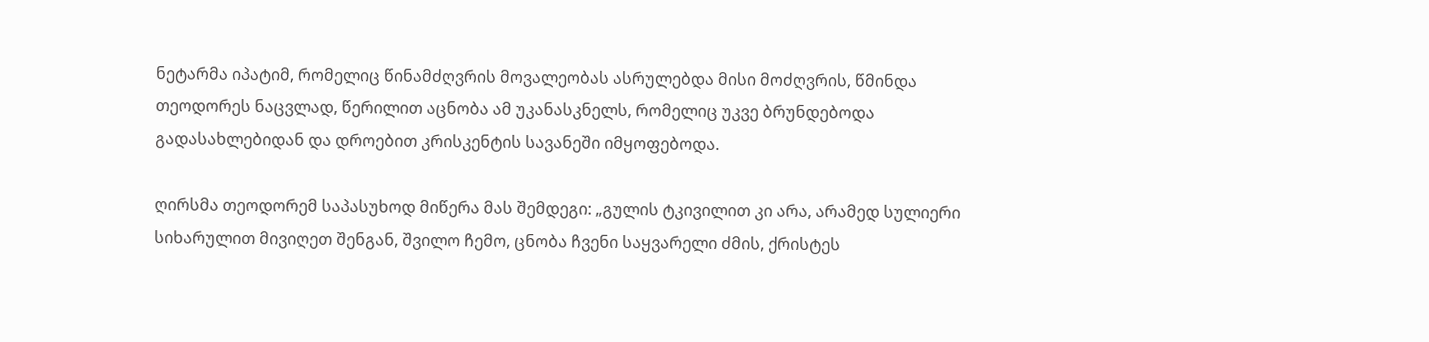ნეტარმა იპატიმ, რომელიც წინამძღვრის მოვალეობას ასრულებდა მისი მოძღვრის, წმინდა თეოდორეს ნაცვლად, წერილით აცნობა ამ უკანასკნელს, რომელიც უკვე ბრუნდებოდა გადასახლებიდან და დროებით კრისკენტის სავანეში იმყოფებოდა.

ღირსმა თეოდორემ საპასუხოდ მიწერა მას შემდეგი: „გულის ტკივილით კი არა, არამედ სულიერი სიხარულით მივიღეთ შენგან, შვილო ჩემო, ცნობა ჩვენი საყვარელი ძმის, ქრისტეს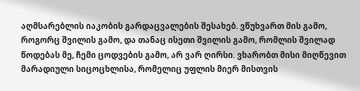აღმსარებლის იაკობის გარდაცვალების შესახებ. ვწუხვართ მის გამო, როგორც შვილის გამო, და თანაც ისეთი შვილის გამო, რომლის შვილად წოდებას მე, ჩემი ცოდვების გამო, არ ვარ ღირსი. ვხარობთ მისი მიღწევით მარადიული სიცოცხლისა, რომელიც უფლის მიერ მისთვის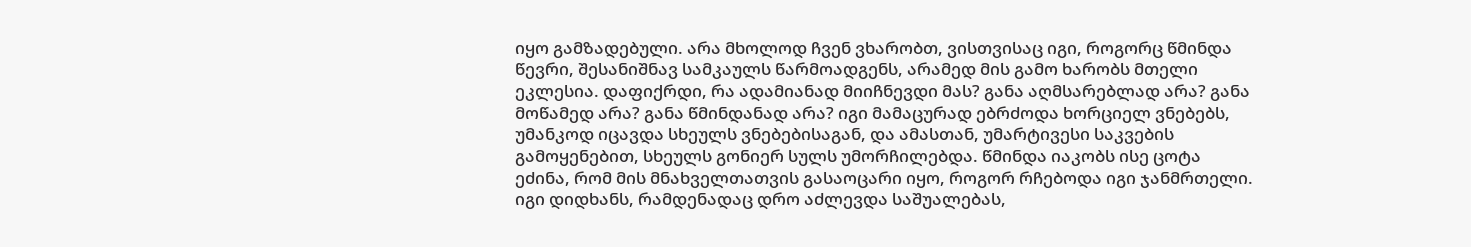იყო გამზადებული. არა მხოლოდ ჩვენ ვხარობთ, ვისთვისაც იგი, როგორც წმინდა წევრი, შესანიშნავ სამკაულს წარმოადგენს, არამედ მის გამო ხარობს მთელი ეკლესია. დაფიქრდი, რა ადამიანად მიიჩნევდი მას? განა აღმსარებლად არა? განა მოწამედ არა? განა წმინდანად არა? იგი მამაცურად ებრძოდა ხორციელ ვნებებს, უმანკოდ იცავდა სხეულს ვნებებისაგან, და ამასთან, უმარტივესი საკვების გამოყენებით, სხეულს გონიერ სულს უმორჩილებდა. წმინდა იაკობს ისე ცოტა ეძინა, რომ მის მნახველთათვის გასაოცარი იყო, როგორ რჩებოდა იგი ჯანმრთელი. იგი დიდხანს, რამდენადაც დრო აძლევდა საშუალებას,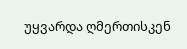უყვარდა ღმერთისკენ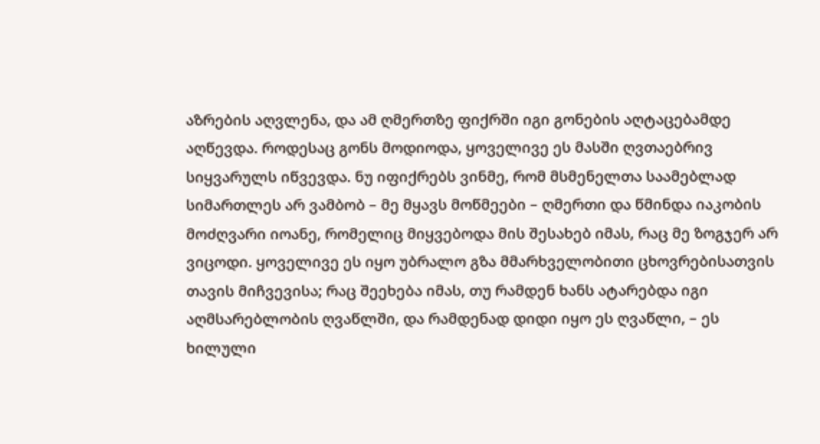აზრების აღვლენა, და ამ ღმერთზე ფიქრში იგი გონების აღტაცებამდე აღწევდა. როდესაც გონს მოდიოდა, ყოველივე ეს მასში ღვთაებრივ სიყვარულს იწვევდა. ნუ იფიქრებს ვინმე, რომ მსმენელთა საამებლად სიმართლეს არ ვამბობ – მე მყავს მოწმეები – ღმერთი და წმინდა იაკობის მოძღვარი იოანე, რომელიც მიყვებოდა მის შესახებ იმას, რაც მე ზოგჯერ არ ვიცოდი. ყოველივე ეს იყო უბრალო გზა მმარხველობითი ცხოვრებისათვის თავის მიჩვევისა; რაც შეეხება იმას, თუ რამდენ ხანს ატარებდა იგი აღმსარებლობის ღვაწლში, და რამდენად დიდი იყო ეს ღვაწლი, – ეს ხილული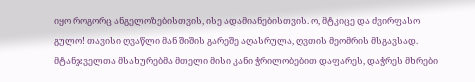იყო როგორც ანგელოზებისთვის, ისე ადამიანებისთვის. ო, მტკიცე და ძვირფასო გულო! თავისი ღვაწლი მან შიშის გარეშე აღასრულა, ღვთის მეომრის მსგავსად. მტანჯველთა მსახურებმა მთელი მისი კანი ჭრილობებით დაფარეს, დაჭრეს მხრები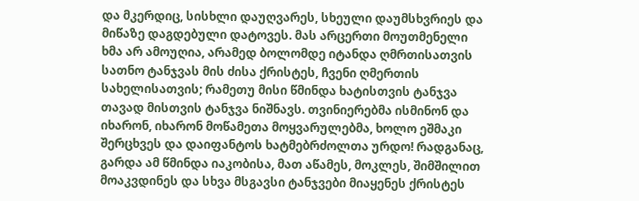და მკერდიც, სისხლი დაუღვარეს, სხეული დაუმსხვრიეს და მიწაზე დაგდებული დატოვეს. მას არცერთი მოუთმენელი ხმა არ ამოუღია, არამედ ბოლომდე იტანდა ღმრთისათვის სათნო ტანჯვას მის ძისა ქრისტეს, ჩვენი ღმერთის სახელისათვის; რამეთუ მისი წმინდა ხატისთვის ტანჯვა თავად მისთვის ტანჯვა ნიშნავს. თვინიერებმა ისმინონ და იხარონ, იხარონ მოწამეთა მოყვარულებმა, ხოლო ეშმაკი შერცხვეს და დაიფანტოს ხატმებრძოლთა ურდო! რადგანაც, გარდა ამ წმინდა იაკობისა, მათ აწამეს, მოკლეს, შიმშილით მოაკვდინეს და სხვა მსგავსი ტანჯვები მიაყენეს ქრისტეს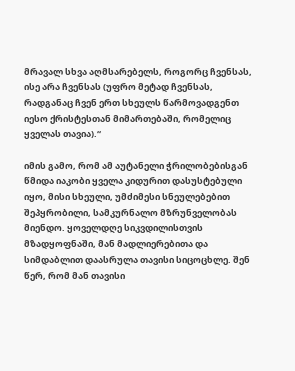მრავალ სხვა აღმსარებელს, როგორც ჩვენსას, ისე არა ჩვენსას (უფრო მეტად ჩვენსას, რადგანაც ჩვენ ერთ სხეულს წარმოვადგენთ იესო ქრისტესთან მიმართებაში, რომელიც ყველას თავია).“

იმის გამო, რომ ამ აუტანელი ჭრილობებისგან წმიდა იაკობი ყველა კიდურით დასუსტებული იყო, მისი სხეული, უმძიმესი სნეულებებით შეპყრობილი, სამკურნალო მზრუნველობას მიენდო. ყოველდღე სიკვდილისთვის მზადყოფნაში, მან მადლიერებითა და სიმდაბლით დაასრულა თავისი სიცოცხლე. შენ წერ, რომ მან თავისი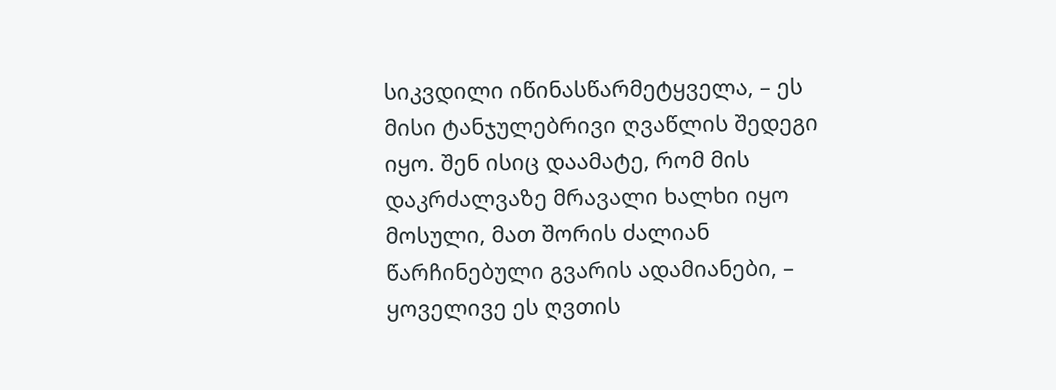სიკვდილი იწინასწარმეტყველა, – ეს მისი ტანჯულებრივი ღვაწლის შედეგი იყო. შენ ისიც დაამატე, რომ მის დაკრძალვაზე მრავალი ხალხი იყო მოსული, მათ შორის ძალიან წარჩინებული გვარის ადამიანები, – ყოველივე ეს ღვთის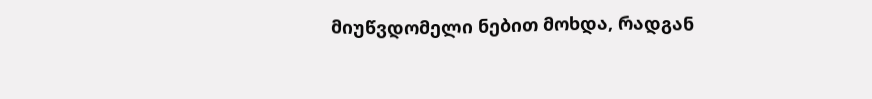მიუწვდომელი ნებით მოხდა, რადგან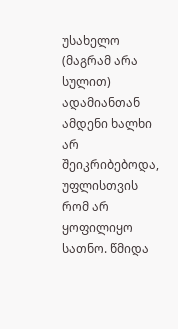უსახელო (მაგრამ არა სულით) ადამიანთან ამდენი ხალხი არ შეიკრიბებოდა, უფლისთვის რომ არ ყოფილიყო სათნო. წმიდა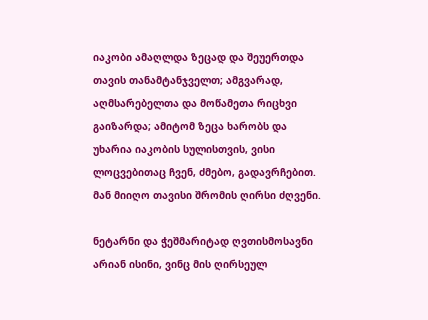იაკობი ამაღლდა ზეცად და შეუერთდა თავის თანამტანჯველთ; ამგვარად, აღმსარებელთა და მოწამეთა რიცხვი გაიზარდა; ამიტომ ზეცა ხარობს და უხარია იაკობის სულისთვის, ვისი ლოცვებითაც ჩვენ, ძმებო, გადავრჩებით. მან მიიღო თავისი შრომის ღირსი ძღვენი.

ნეტარნი და ჭეშმარიტად ღვთისმოსავნი არიან ისინი, ვინც მის ღირსეულ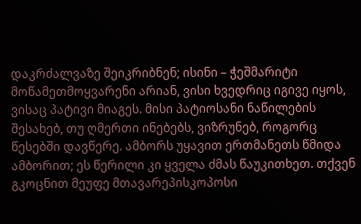დაკრძალვაზე შეიკრიბნენ; ისინი – ჭეშმარიტი მოწამეთმოყვარენი არიან, ვისი ხვედრიც იგივე იყოს, ვისაც პატივი მიაგეს. მისი პატიოსანი ნაწილების შესახებ, თუ ღმერთი ინებებს, ვიზრუნებ, როგორც წესებში დავწერე. ამბორს უყავით ერთმანეთს წმიდა ამბორით; ეს წერილი კი ყველა ძმას წაუკითხეთ. თქვენ გკოცნით მეუფე მთავარეპისკოპოსი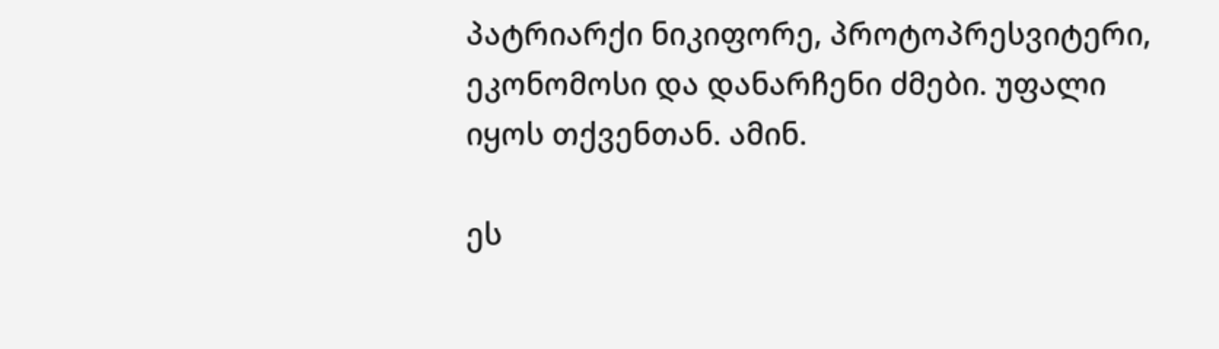პატრიარქი ნიკიფორე, პროტოპრესვიტერი, ეკონომოსი და დანარჩენი ძმები. უფალი იყოს თქვენთან. ამინ.

ეს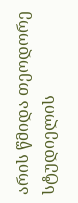არის წმიდა თეოდორე სტუდიელის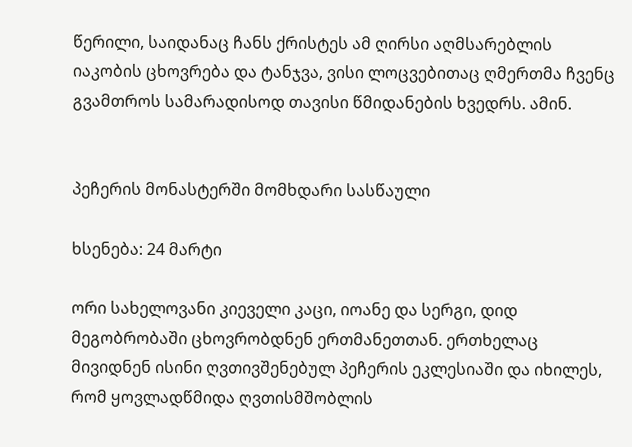წერილი, საიდანაც ჩანს ქრისტეს ამ ღირსი აღმსარებლის იაკობის ცხოვრება და ტანჯვა, ვისი ლოცვებითაც ღმერთმა ჩვენც გვამთროს სამარადისოდ თავისი წმიდანების ხვედრს. ამინ.


პეჩერის მონასტერში მომხდარი სასწაული

ხსენება: 24 მარტი

ორი სახელოვანი კიეველი კაცი, იოანე და სერგი, დიდ მეგობრობაში ცხოვრობდნენ ერთმანეთთან. ერთხელაც მივიდნენ ისინი ღვთივშენებულ პეჩერის ეკლესიაში და იხილეს, რომ ყოვლადწმიდა ღვთისმშობლის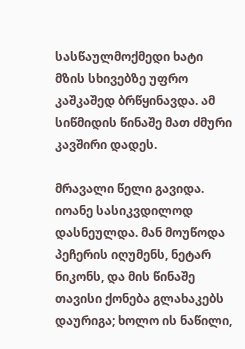სასწაულმოქმედი ხატი მზის სხივებზე უფრო კაშკაშედ ბრწყინავდა. ამ სიწმიდის წინაშე მათ ძმური კავშირი დადეს.

მრავალი წელი გავიდა. იოანე სასიკვდილოდ დასნეულდა. მან მოუწოდა პეჩერის იღუმენს, ნეტარ ნიკონს, და მის წინაშე თავისი ქონება გლახაკებს დაურიგა; ხოლო ის ნაწილი,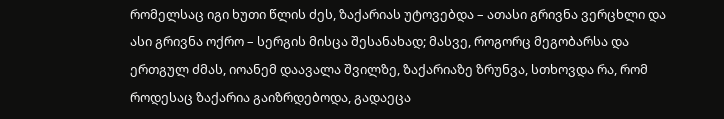რომელსაც იგი ხუთი წლის ძეს, ზაქარიას უტოვებდა – ათასი გრივნა ვერცხლი და ასი გრივნა ოქრო – სერგის მისცა შესანახად; მასვე, როგორც მეგობარსა და ერთგულ ძმას, იოანემ დაავალა შვილზე, ზაქარიაზე ზრუნვა, სთხოვდა რა, რომ როდესაც ზაქარია გაიზრდებოდა, გადაეცა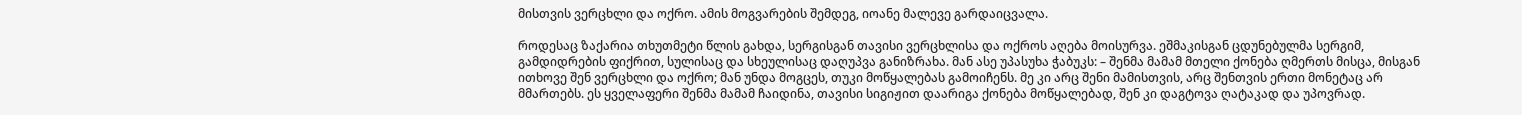მისთვის ვერცხლი და ოქრო. ამის მოგვარების შემდეგ, იოანე მალევე გარდაიცვალა.

როდესაც ზაქარია თხუთმეტი წლის გახდა, სერგისგან თავისი ვერცხლისა და ოქროს აღება მოისურვა. ეშმაკისგან ცდუნებულმა სერგიმ, გამდიდრების ფიქრით, სულისაც და სხეულისაც დაღუპვა განიზრახა. მან ასე უპასუხა ჭაბუკს: – შენმა მამამ მთელი ქონება ღმერთს მისცა, მისგან ითხოვე შენ ვერცხლი და ოქრო; მან უნდა მოგცეს, თუკი მოწყალებას გამოიჩენს. მე კი არც შენი მამისთვის, არც შენთვის ერთი მონეტაც არ მმართებს. ეს ყველაფერი შენმა მამამ ჩაიდინა, თავისი სიგიჟით დაარიგა ქონება მოწყალებად, შენ კი დაგტოვა ღატაკად და უპოვრად.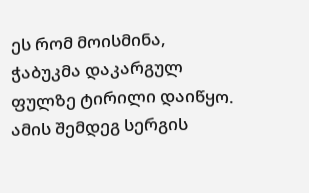ეს რომ მოისმინა, ჭაბუკმა დაკარგულ ფულზე ტირილი დაიწყო. ამის შემდეგ სერგის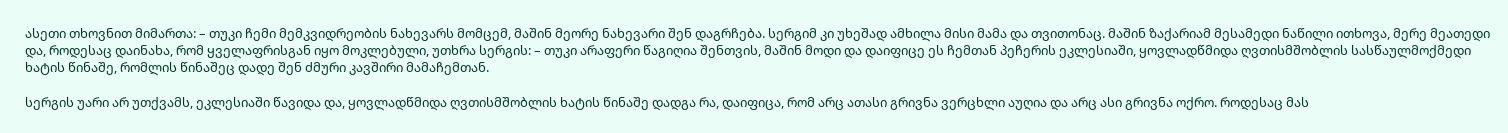ასეთი თხოვნით მიმართა: – თუკი ჩემი მემკვიდრეობის ნახევარს მომცემ, მაშინ მეორე ნახევარი შენ დაგრჩება. სერგიმ კი უხეშად ამხილა მისი მამა და თვითონაც. მაშინ ზაქარიამ მესამედი ნაწილი ითხოვა, მერე მეათედი და, როდესაც დაინახა, რომ ყველაფრისგან იყო მოკლებული, უთხრა სერგის: – თუკი არაფერი წაგიღია შენთვის, მაშინ მოდი და დაიფიცე ეს ჩემთან პეჩერის ეკლესიაში, ყოვლადწმიდა ღვთისმშობლის სასწაულმოქმედი ხატის წინაშე, რომლის წინაშეც დადე შენ ძმური კავშირი მამაჩემთან.

სერგის უარი არ უთქვამს, ეკლესიაში წავიდა და, ყოვლადწმიდა ღვთისმშობლის ხატის წინაშე დადგა რა, დაიფიცა, რომ არც ათასი გრივნა ვერცხლი აუღია და არც ასი გრივნა ოქრო. როდესაც მას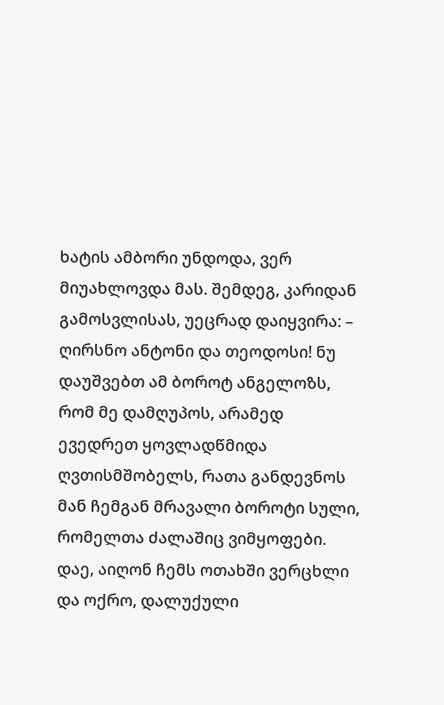ხატის ამბორი უნდოდა, ვერ მიუახლოვდა მას. შემდეგ, კარიდან გამოსვლისას, უეცრად დაიყვირა: – ღირსნო ანტონი და თეოდოსი! ნუ დაუშვებთ ამ ბოროტ ანგელოზს, რომ მე დამღუპოს, არამედ ევედრეთ ყოვლადწმიდა ღვთისმშობელს, რათა განდევნოს მან ჩემგან მრავალი ბოროტი სული, რომელთა ძალაშიც ვიმყოფები. დაე, აიღონ ჩემს ოთახში ვერცხლი და ოქრო, დალუქული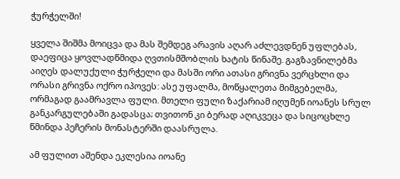ჭურჭელში!

ყველა შიშმა მოიცვა და მას შემდეგ არავის აღარ აძლევდნენ უფლებას, დაეფიცა ყოვლადწმიდა ღვთისმშობლის ხატის წინაშე. გაგზავნილებმა აიღეს დალუქული ჭურჭელი და მასში ორი ათასი გრივნა ვერცხლი და ორასი გრივნა ოქრო იპოვეს: ასე უფალმა, მოწყალეთა მიმგებელმა, ორმაგად გაამრავლა ფული. მთელი ფული ზაქარიამ იღუმენ იოანეს სრულ განკარგულებაში გადასცა; თვითონ კი ბერად აღიკვეცა და სიცოცხლე წმინდა პეჩერის მონასტერში დაასრულა.

ამ ფულით აშენდა ეკლესია იოანე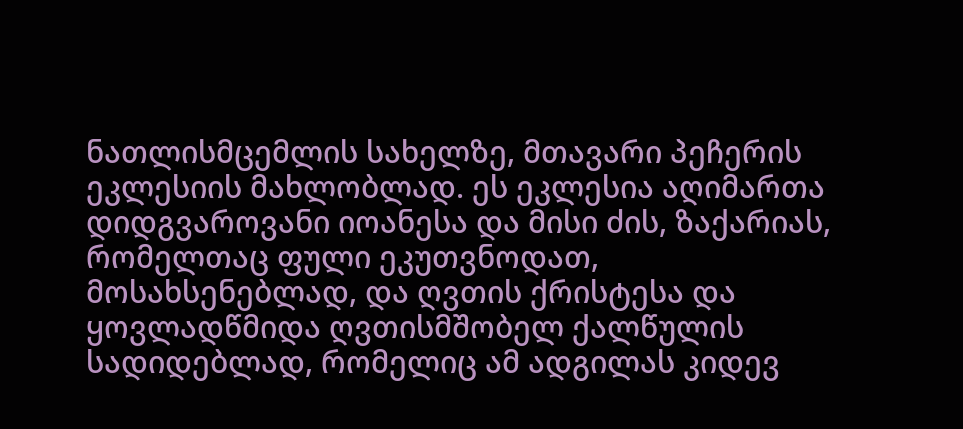ნათლისმცემლის სახელზე, მთავარი პეჩერის ეკლესიის მახლობლად. ეს ეკლესია აღიმართა დიდგვაროვანი იოანესა და მისი ძის, ზაქარიას, რომელთაც ფული ეკუთვნოდათ, მოსახსენებლად, და ღვთის ქრისტესა და ყოვლადწმიდა ღვთისმშობელ ქალწულის სადიდებლად, რომელიც ამ ადგილას კიდევ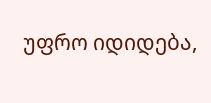უფრო იდიდება,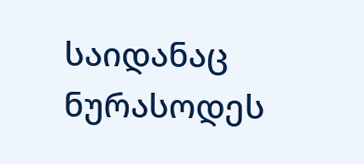საიდანაც ნურასოდეს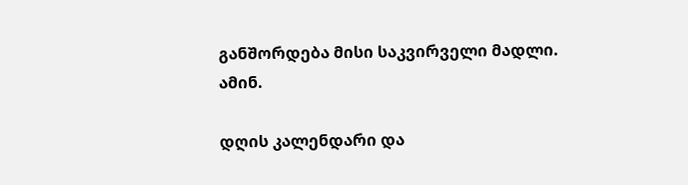განშორდება მისი საკვირველი მადლი. ამინ.

დღის კალენდარი და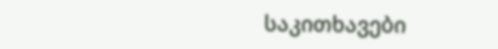საკითხავები